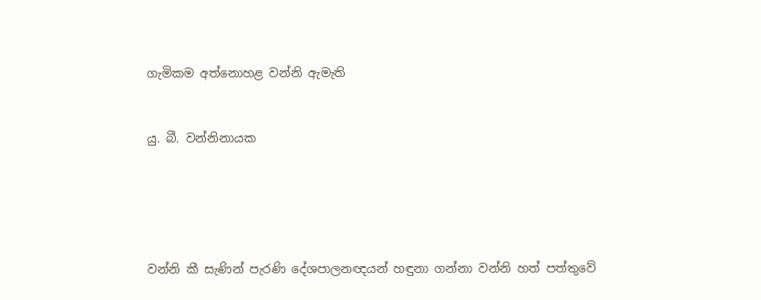ගැමිකම අත්නොහළ වන්නි ඇමැති


යු. බී. වන්නිනායක





වන්නි කී සැණින් පැරණි දේශපාලනඥයන් හඳුනා ගන්නා වන්නි හත් පත්තුවේ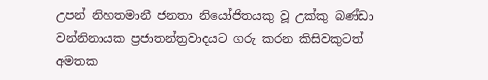උපන් නිහතමානී ජනතා නියෝජිතයකු වූ උක්කු බණ්ඩා වන්නිනායක ප්‍රජාතන්ත්‍රවාදයට ගරු කරන කිසිවකුටත් අමතක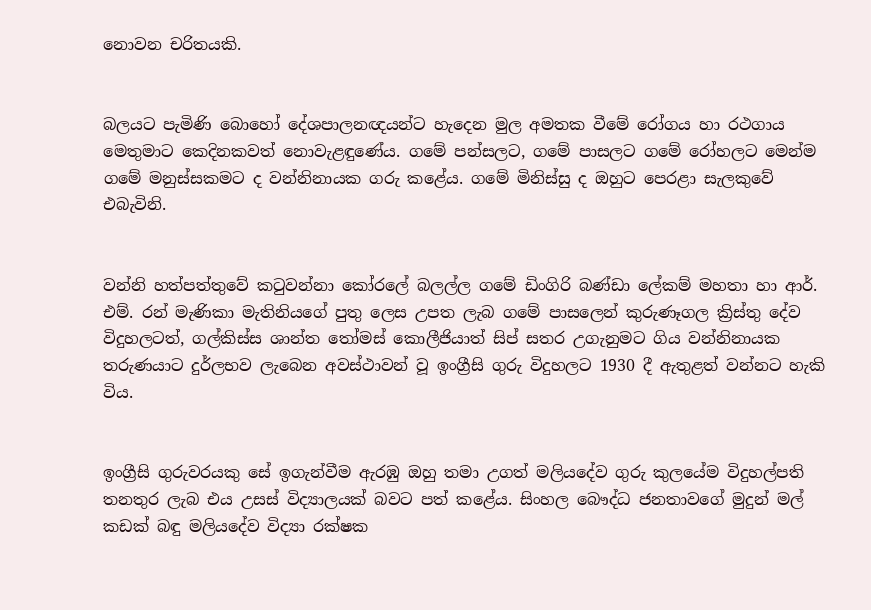නොවන චරිතයකි.


බලයට පැමිණි බොහෝ දේශපාලනඥයන්ට හැදෙන මුල අමතක වීමේ රෝගය හා රථගාය මෙතුමාට කෙදිනකවත් නොවැළඳුණේය. ගමේ පන්සලට, ගමේ පාසලට ගමේ රෝහලට මෙන්ම ගමේ මනුස්සකමට ද වන්නිනායක ගරු කළේය. ගමේ මිනිස්සු ද ඔහුට පෙරළා සැලකුවේ එබැවිනි.


වන්නි හත්පත්තුවේ කටුවන්නා කෝරලේ බලල්ල ගමේ ඩිංගිරි බණ්ඩා ලේකම් මහතා හා ආර්. එම්. රන් මැණිකා මැතිනියගේ පුතු ලෙස උපත ලැබ ගමේ පාසලෙන් කුරුණෑගල ක්‍රිස්තු දේව විදුහලටත්, ගල්කිස්ස ශාන්ත තෝමස් කොලීජියාත් සිප් සතර උගැනුමට ගිය වන්නිනායක තරුණයාට දුර්ලභව ලැබෙන අවස්ථාවන් වූ ඉංග්‍රීසි ගුරු විදුහලට 1930 දී ඇතුළත් වන්නට හැකි විය.


ඉංග්‍රීසි ගුරුවරයකු සේ ඉගැන්වීම ඇරඹු ඔහු තමා උගත් මලියදේව ගුරු කුලයේම විදුහල්පති තනතුර ලැබ එය උසස් විද්‍යාලයක් බවට පත් කළේය. සිංහල බෞද්ධ ජනතාවගේ මුදුන් මල් කඩක් බඳු මලියදේව විද්‍යා රක්ෂක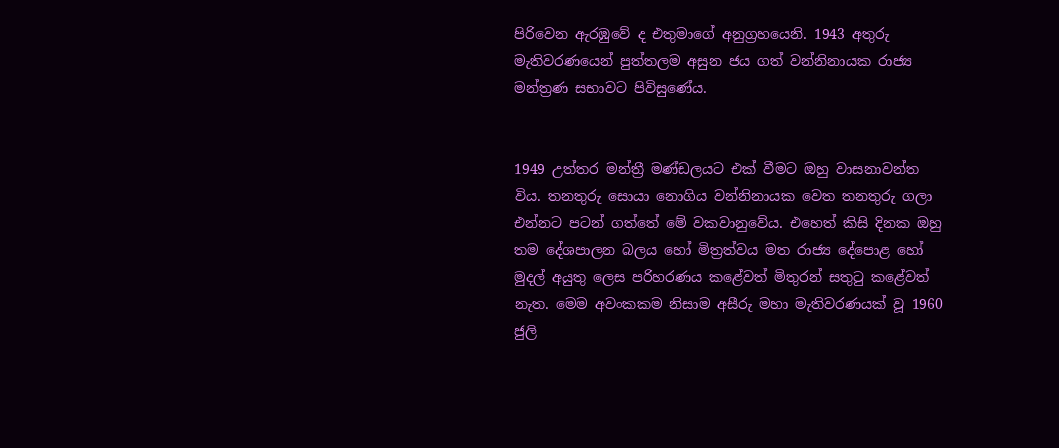පිරිවෙන ඇරඹුවේ ද එතුමාගේ අනුග්‍රහයෙනි. 1943 අතුරු මැතිවරණයෙන් පුත්තලම අසුන ජය ගත් වන්නිනායක රාජ්‍ය මන්ත්‍රණ සභාවට පිවිසුණේය.


1949 උත්තර මන්ත්‍රී මණ්ඩලයට එක් වීමට ඔහු වාසනාවන්ත විය. තනතුරු සොයා නොගිය වන්නිනායක වෙත තනතුරු ගලා එන්නට පටන් ගත්තේ මේ වකවානුවේය. එහෙත් කිසි දිනක ඔහු තම දේශපාලන බලය හෝ මිත්‍රත්වය මත රාජ්‍ය දේපොළ හෝ මුදල් අයුතු ලෙස පරිහරණය කළේවත් මිතුරන් සතුටු කළේවත් නැත. මෙම අවංකකම නිසාම අසීරු මහා මැතිවරණයක් වූ 1960 ජුලි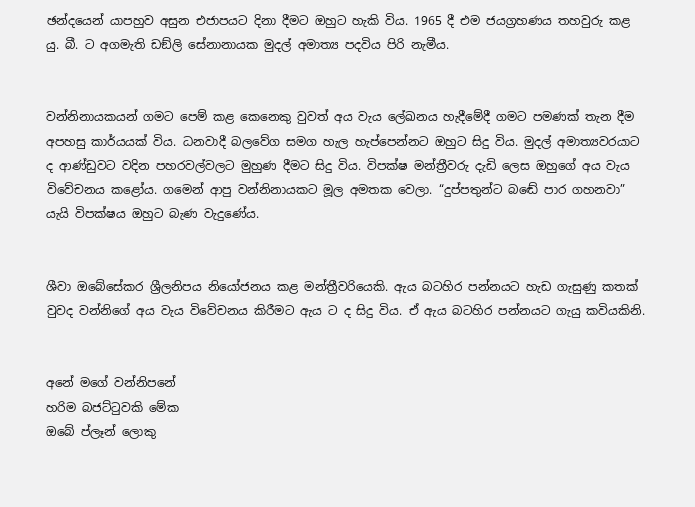ඡන්දයෙන් යාපහුව අසුන එජාපයට දිනා දීමට ඔහුට හැකි විය. 1965 දී එම ජයග්‍රහණය තහවුරු කළ යු. බී. ට අගමැති ඩඞ්ලි සේනානායක මුදල් අමාත්‍ය පදවිය පිරි නැමීය.


වන්නිනායකයන් ගමට පෙම් කළ කෙනෙකු වුවත් අය වැය ලේඛනය හැදීමේදී ගමට පමණක් තැන දීම අපහසු කාර්යයක් විය. ධනවාදී බලවේග සමග හැල හැප්පෙන්නට ඔහුට සිදු විය. මුදල් අමාත්‍යවරයාට ද ආණ්ඩුවට වදින පහරවල්වලට මුහුණ දීමට සිදු විය. විපක්ෂ මන්ත්‍රීවරු දැඩි ලෙස ඔහුගේ අය වැය විවේචනය කළෝය. ගමෙන් ආපු වන්නිනායකට මූල අමතක වෙලා. “දුප්පතුන්ට බඬේ පාර ගහනවා” යැයි විපක්ෂය ඔහුට බැණ වැදුණේය.


ශීවා ඔබේසේකර ශ්‍රීලනිපය නියෝජනය කළ මන්ත්‍රීවරියෙකි. ඇය බටහිර පන්නයට හැඩ ගැසුණු කතක් වුවද වන්නිගේ අය වැය විවේචනය කිරීමට ඇය ට ද සිදු විය. ඒ ඇය බටහිර පන්නයට ගැයු කවියකිනි.


අනේ මගේ වන්නිපනේ
හරිම බජට්ටුවකි මේක
ඔබේ ප්ලෑන් ලොකු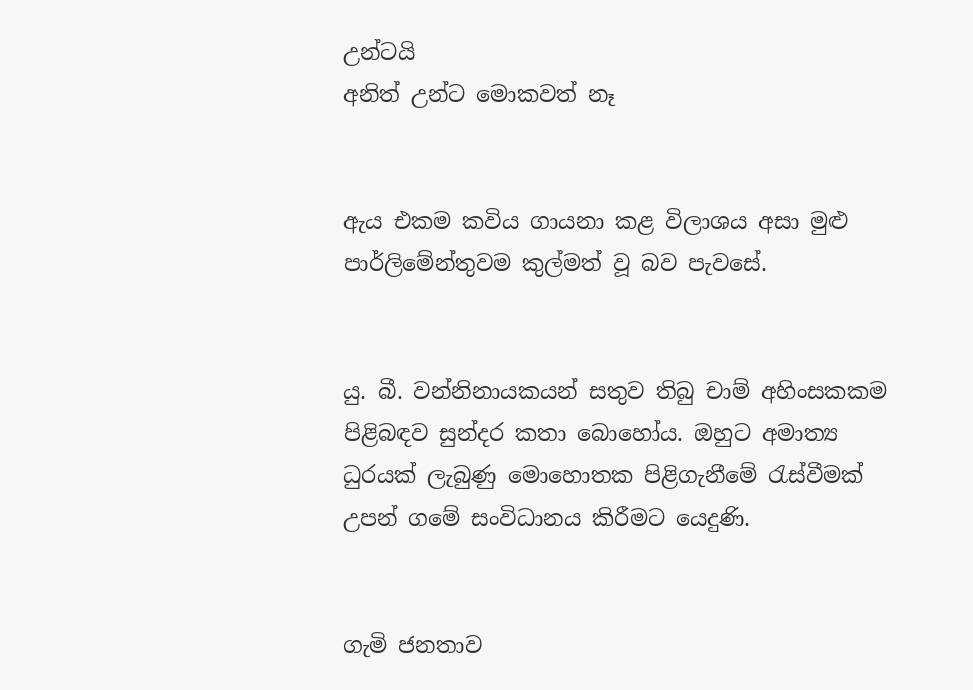උන්ටයි
අනිත් උන්ට මොකවත් නෑ


ඇය එකම කවිය ගායනා කළ විලාශය අසා මුළු පාර්ලිමේන්තුවම කුල්මත් වූ බව පැවසේ.


යු. බී. වන්නිනායකයන් සතුව තිබු චාම් අහිංසකකම පිළිබඳව සුන්දර කතා බොහෝය. ඔහුට අමාත්‍ය ධුරයක් ලැබුණු මොහොතක පිළිගැනීමේ රැස්වීමක් උපන් ගමේ සංවිධානය කිරීමට යෙදුණි.


ගැමි ජනතාව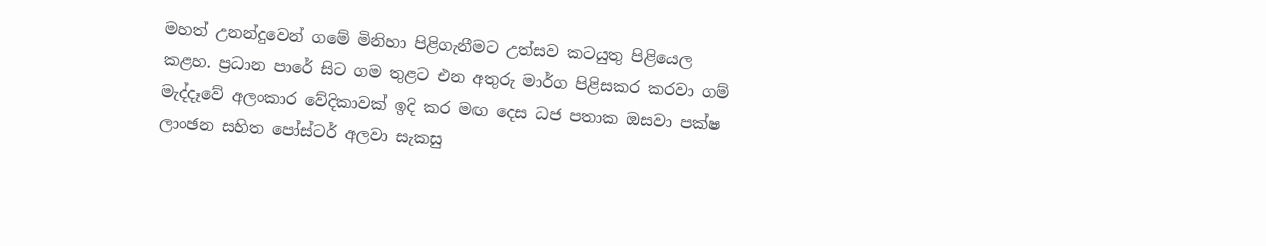මහත් උනන්දුවෙන් ගමේ මිනිහා පිළිගැනීමට උත්සව කටයුතු පිළියෙල කළහ. ප්‍රධාන පාරේ සිට ගම තුළට එන අතුරු මාර්ග පිළිසකර කරවා ගම් මැද්දෑවේ අලංකාර වේදිකාවක් ඉදි කර මඟ දෙස ධජ පතාක ඔසවා පක්ෂ ලාංඡන සහිත පෝස්ටර් අලවා සැකසු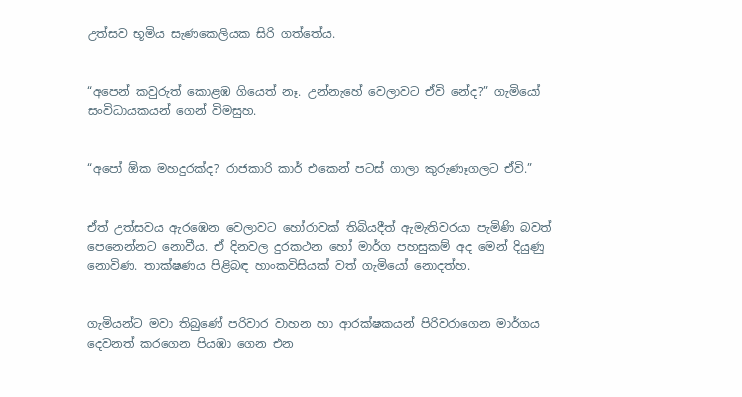උත්සව භූමිය සැණකෙලියක සිරි ගත්තේය.


“අපෙන් කවුරුත් කොළඹ ගියෙත් නෑ. උන්නැහේ වෙලාවට ඒවි නේද?” ගැමියෝ සංවිධායකයන් ගෙන් විමසුහ.


“අපෝ ඕක මහදුරක්ද? රාජකාරි කාර් එකෙන් පටස් ගාලා කුරුණෑගලට ඒවි.”


ඒත් උත්සවය ඇරඹෙන වෙලාවට හෝරාවක් තිබියදීත් ඇමැතිවරයා පැමිණි බවත් පෙනෙන්නට නොවීය. ඒ දිනවල දුරකථන හෝ මාර්ග පහසුකම් අද මෙන් දියුණු නොවිණ. තාක්ෂණය පිළිබඳ හාංකවිසියක් වත් ගැමියෝ නොදත්හ.


ගැමියන්ට මවා තිබුණේ පරිවාර වාහන හා ආරක්ෂකයන් පිරිවරාගෙන මාර්ගය දෙවනත් කරගෙන පියඹා ගෙන එන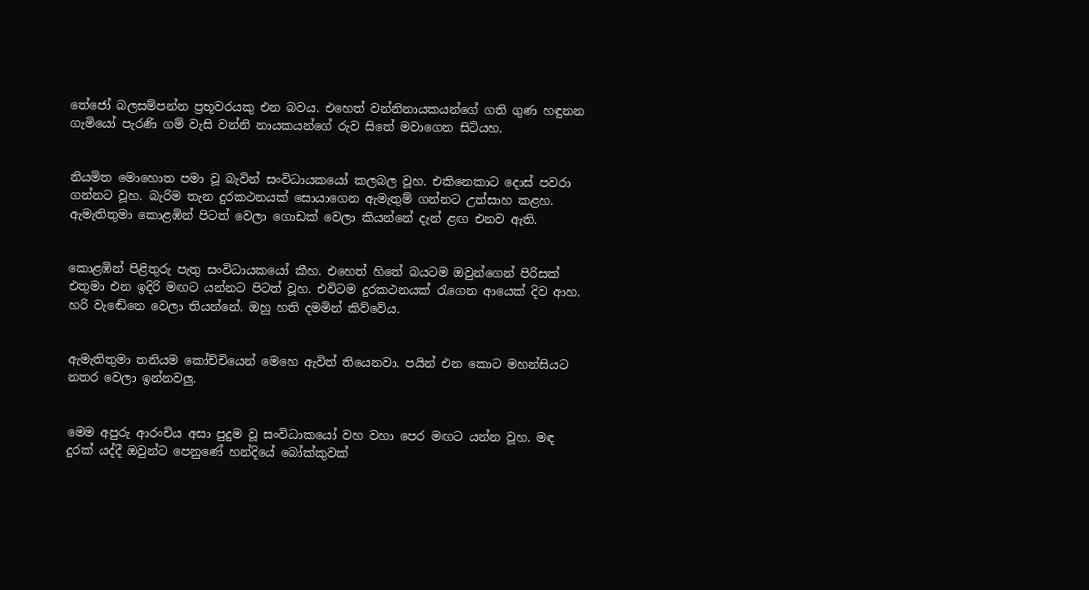තේජෝ බලසම්පන්න ප්‍රභූවරයකු එන බවය. එහෙත් වන්නිනායකයන්ගේ ගති ගුණ හඳුනන ගැමියෝ පැරණි ගම් වැසි වන්නි නායකයන්ගේ රුව සිතේ මවාගෙන සිටියහ.


නියමිත මොහොත පමා වූ බැවින් සංවිධායකයෝ කලබල වූහ. එකිනෙකාට දොස් පවරා ගන්නට වූහ. බැරිම තැන දුරකථනයක් සොයාගෙන ඇමැතුම් ගන්නට උත්සාහ කළහ.
ඇමැතිතුමා කොළඹින් පිටත් වෙලා ගොඩක් වෙලා කියන්නේ දැන් ළඟ එනව ඇති.


කොළඹින් පිළිතුරු පැතු සංවිධායකයෝ කීහ. එහෙත් හිතේ බයටම ඔවුන්ගෙන් පිරිසක් එතුමා එන ඉදිරි මඟට යන්නට පිටත් වූහ. එවිටම දුරකථනයක් රැගෙන ආයෙක් දිව ආහ. හරි වැඬේනෙ වෙලා තියන්නේ. ඔහු හති දමමින් කිව්වේය.


ඇමැතිතුමා තනියම කෝච්චියෙන් මෙහෙ ඇවිත් තියෙනවා. පයින් එන කොට මහන්සියට නතර වෙලා ඉන්නවලු.


මෙම අපුරු ආරංචිය අසා පුදුම වූ සංවිධාකයෝ වහ වහා පෙර මඟට යන්න වූහ. මඳ දුරක් යද්දී ඔවුන්ට පෙනුණේ හන්දියේ බෝක්කුවක්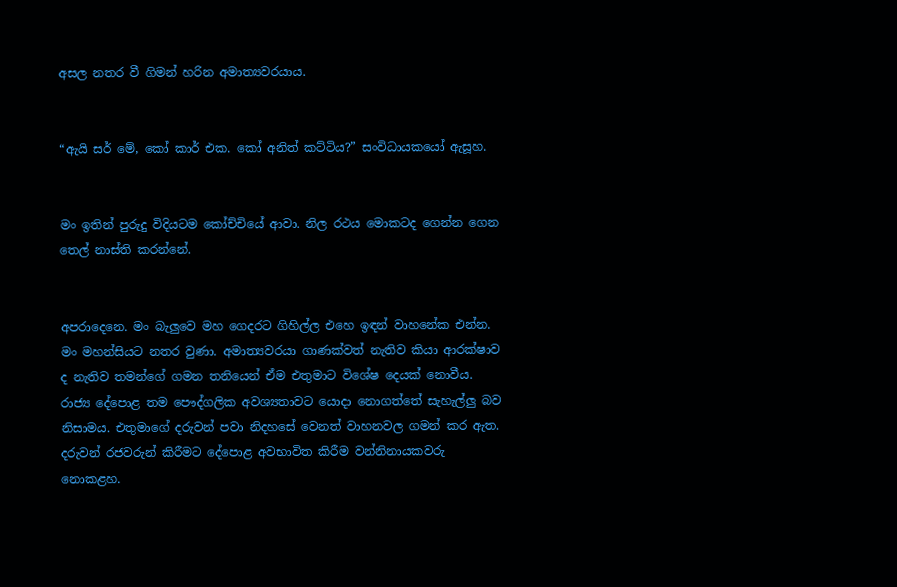අසල නතර වී ගිමන් හරින අමාත්‍යවරයාය.


“ඇයි සර් මේ, කෝ කාර් එක. කෝ අනිත් කට්ටිය?” සංවිධායකයෝ ඇසූහ.


මං ඉතින් පුරුදු විදියටම කෝච්චියේ ආවා. නිල රථය මොකටද ගෙන්න ගෙන තෙල් නාස්ති කරන්නේ.


අපරාදෙනෙ. මං බැලුවෙ මහ ගෙදරට ගිහිල්ල එහෙ ඉඳන් වාහනේක එන්න. මං මහන්සියට නතර වුණා. අමාත්‍යවරයා ගාණක්වත් නැතිව කියා ආරක්ෂාව ද නැතිව තමන්ගේ ගමන තනියෙන් ඒම එතුමාට විශේෂ දෙයක් නොවීය. රාජ්‍ය දේපොළ තම පෞද්ගලික අවශ්‍යතාවට යොදා නොගත්තේ සැහැල්ලු බව නිසාමය. එතුමාගේ දරුවන් පවා නිදහසේ වෙනත් වාහනවල ගමන් කර ඇත. දරුවන් රජවරුන් කිරීමට දේපොළ අවභාවිත කිරීම වන්නිනායකවරු නොකළහ.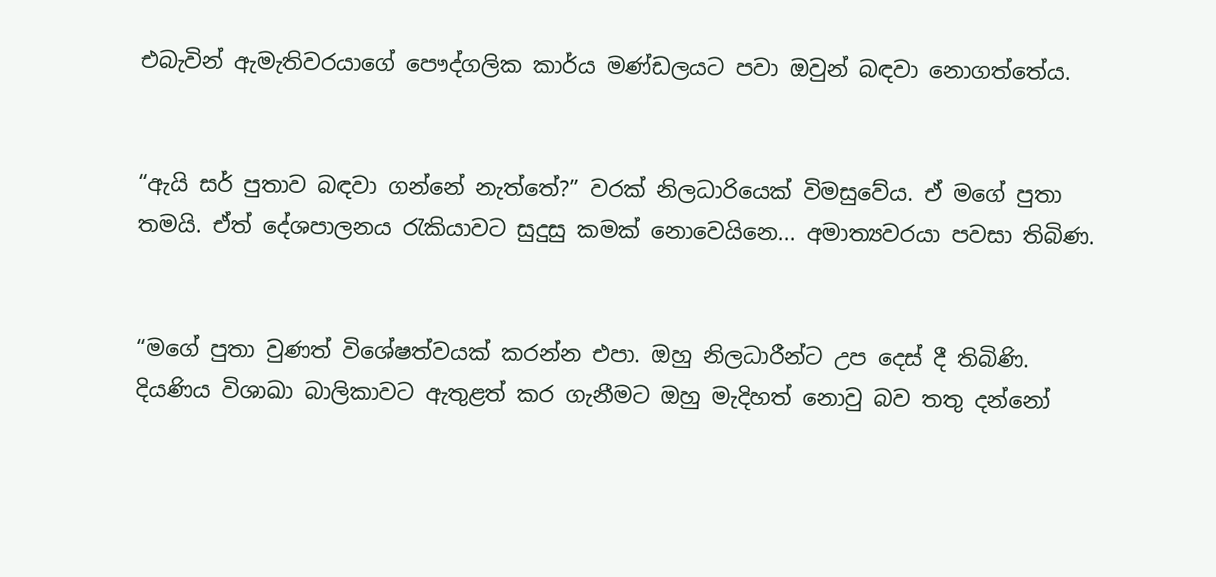එබැවින් ඇමැතිවරයාගේ පෞද්ගලික කාර්ය මණ්ඩලයට පවා ඔවුන් බඳවා නොගත්තේය.


“ඇයි සර් පුතාව බඳවා ගන්නේ නැත්තේ?” වරක් නිලධාරියෙක් විමසුවේය. ඒ මගේ පුතා තමයි. ඒත් දේශපාලනය රැකියාවට සුදුසු කමක් නොවෙයිනෙ... අමාත්‍යවරයා පවසා තිබිණ.


“මගේ පුතා වුණත් විශේෂත්වයක් කරන්න එපා. ඔහු නිලධාරීන්ට උප දෙස් දී තිබිණි. දියණිය විශාඛා බාලිකාවට ඇතුළත් කර ගැනීමට ඔහු මැදිහත් නොවු බව තතු දන්නෝ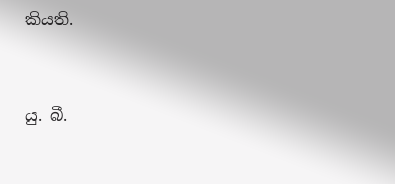කියති.


යු. බී.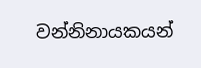වන්නිනායකයන්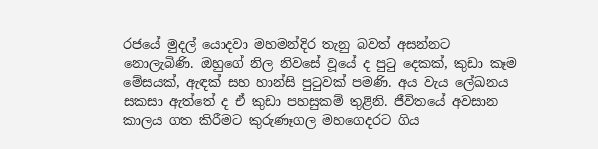රජයේ මුදල් යොදවා මහමන්දිර තැනු බවත් අසන්නට නොලැබිණි. ඔහුගේ නිල නිවසේ වූයේ ද පුටු දෙකක්, කුඩා කෑම මේසයක්, ඇඳක් සහ හාන්සි පුටුවක් පමණි. අය වැය ලේඛනය සකසා ඇත්තේ ද ඒ කුඩා පහසුකම් තුළිනි. ජීවිතයේ අවසාන කාලය ගත කිරීමට කුරුණෑගල මහගෙදරට ගිය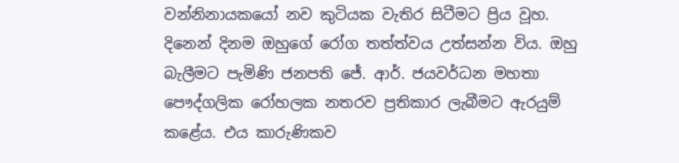වන්නිනායකයෝ නව කුටියක වැතිර සිටීමට ප්‍රිය වූහ. දිනෙන් දිනම ඔහුගේ රෝග තත්ත්වය උත්සන්න විය. ඔහු බැලීමට පැමිණි ජනපති ජේ. ආර්. ජයවර්ධන මහතා පෞද්ගලික රෝහලක නතරව ප්‍රතිකාර ලැබීමට ඇරයුම් කළේය. එය කාරුණිකව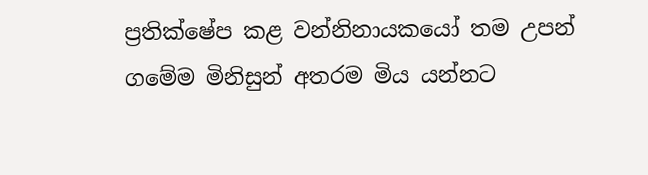ප්‍රතික්ෂේප කළ වන්නිනායකයෝ තම උපන් ගමේම මිනිසුන් අතරම මිය යන්නට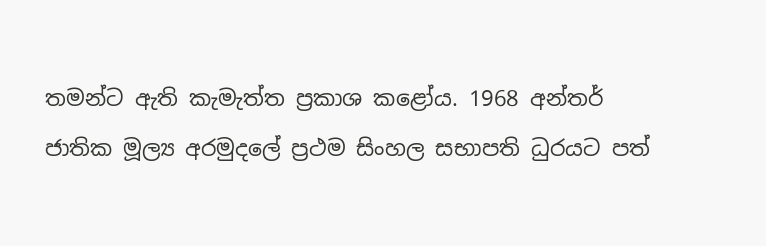තමන්ට ඇති කැමැත්ත ප්‍රකාශ කළෝය. 1968 අන්තර් ජාතික මූල්‍ය අරමුදලේ ප්‍රථම සිංහල සභාපති ධුරයට පත්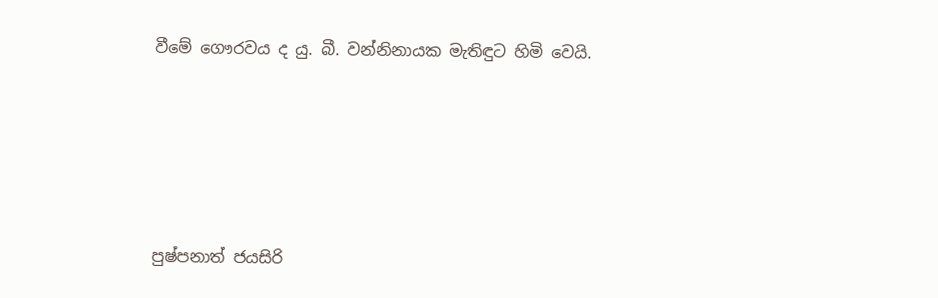වීමේ ගෞරවය ද යු. බී. වන්නිනායක මැතිඳුට හිමි වෙයි.







පුෂ්පනාත් ජයසිරි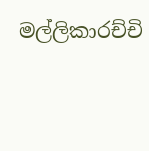මල්ලිකාරච්චි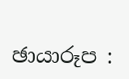ඡායාරූප :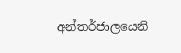අන්තර්ජාලයෙනි